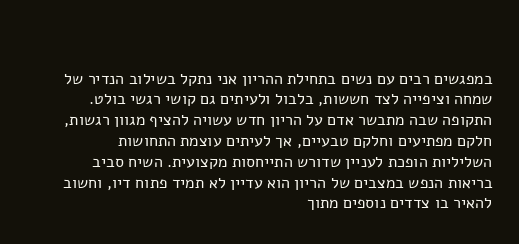במפגשים רבים עם נשים בתחילת ההריון אני נתקל בשילוב הנדיר של שמחה וציפייה לצד חששות, בלבול ולעיתים גם קושי רגשי בולט. התקופה שבה מתבשר אדם על הריון חדש עשויה להציף מגוון רגשות, חלקם מפתיעים וחלקם טבעיים, אך לעיתים עוצמת התחושות השליליות הופכת לעניין שדורש התייחסות מקצועית. השיח סביב בריאות הנפש במצבים של הריון הוא עדיין לא תמיד פתוח דיו, וחשוב להאיר בו צדדים נוספים מתוך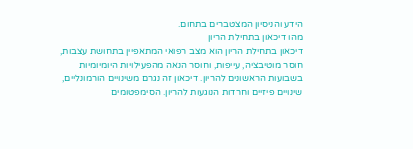הידע והניסיון המצטברים בתחום.
מהו דיכאון בתחילת הריון
דיכאון בתחילת הריון הוא מצב רפואי המתאפיין בתחושת עצבות, חוסר מוטיבציה, עייפות, וחוסר הנאה מהפעילויות היומיומיות בשבועות הראשונים להריון. דיכאון זה נגרם משינויים הורמונליים, שינויים פיזיים וחרדות הנוגעות להריון. הסימפטומים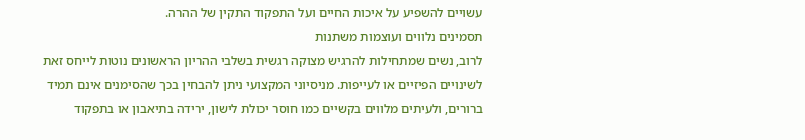עשויים להשפיע על איכות החיים ועל התפקוד התקין של ההרה.
תסמינים נלווים ועוצמות משתנות
לרוב, נשים שמתחילות להרגיש מצוקה רגשית בשלבי ההריון הראשונים נוטות לייחס זאת לשינויים הפיזיים או לעייפות. מניסיוני המקצועי ניתן להבחין בכך שהסימנים אינם תמיד ברורים, ולעיתים מלווים בקשיים כמו חוסר יכולת לישון, ירידה בתיאבון או בתפקוד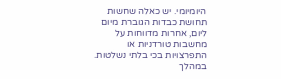היומיומי. יש כאלה שחשות תחושת כבדות הגוברת מיום ליום, אחרות מדווחות על מחשבות טורדניות או התפרצויות בכי בלתי נשלטות. במהלך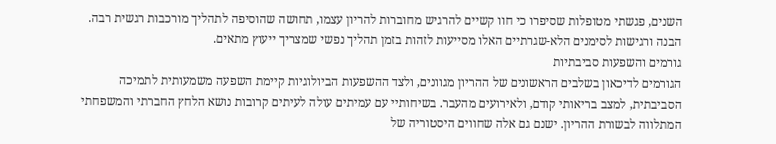השנים, פגשתי מטופלות שסיפרו כי חוו קשיים להרגיש מחוברות להריון עצמו, תחושה שהוסיפה לתהליך מורכבות רגשית רבה. הבנה ורגישות לסימנים הלא-שגרתיים האלו מסייעות לזהות בזמן תהליך נפשי שמצריך ייעוץ מתאים.
גורמים והשפעות סביבתיות
הגורמים לדיכאון בשלבים הראשונים של ההריון מגוונים, ולצד ההשפעות הביולוגיות קיימת השפעה משמעותית לתמיכה הסביבתית, למצב בריאותי קודם, ולאירועים מהעבר. בשיחותיי עם עמיתים עולה לעיתים קרובות נושא הלחץ החברתי והמשפחתי המתלווה לבשורת ההריון. ישנם גם אלה שחווים היסטוריה של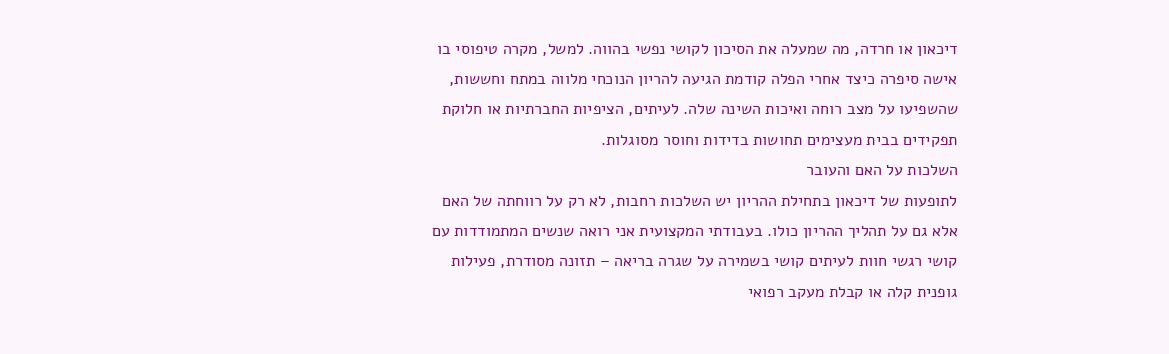דיכאון או חרדה, מה שמעלה את הסיכון לקושי נפשי בהווה. למשל, מקרה טיפוסי בו אישה סיפרה כיצד אחרי הפלה קודמת הגיעה להריון הנוכחי מלווה במתח וחששות, שהשפיעו על מצב רוחה ואיכות השינה שלה. לעיתים, הציפיות החברתיות או חלוקת תפקידים בבית מעצימים תחושות בדידות וחוסר מסוגלות.
השלכות על האם והעובר
לתופעות של דיכאון בתחילת ההריון יש השלכות רחבות, לא רק על רווחתה של האם אלא גם על תהליך ההריון כולו. בעבודתי המקצועית אני רואה שנשים המתמודדות עם קושי רגשי חוות לעיתים קושי בשמירה על שגרה בריאה – תזונה מסודרת, פעילות גופנית קלה או קבלת מעקב רפואי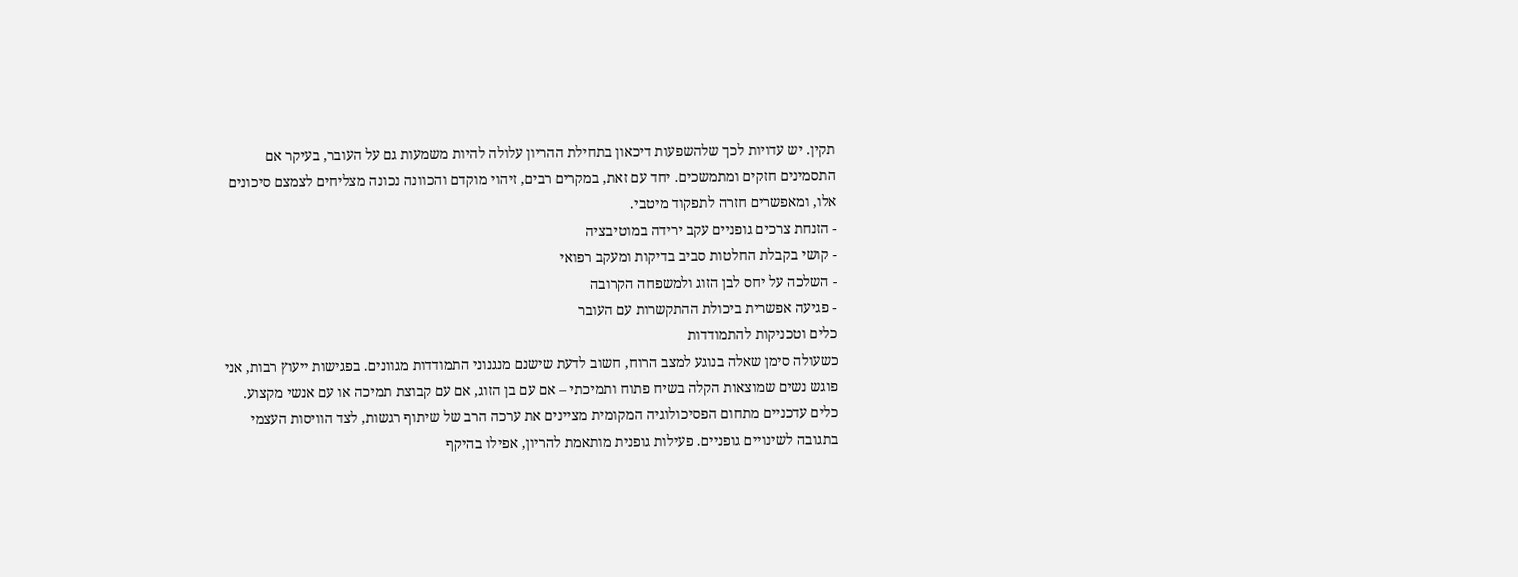תקין. יש עדויות לכך שלהשפעות דיכאון בתחילת ההריון עלולה להיות משמעות גם על העובר, בעיקר אם התסמינים חזקים ומתמשכים. יחד עם זאת, במקרים רבים, זיהוי מוקדם והכוונה נכונה מצליחים לצמצם סיכונים אלו, ומאפשרים חזרה לתפקוד מיטבי.
- הזנחת צרכים גופניים עקב ירידה במוטיבציה
- קושי בקבלת החלטות סביב בדיקות ומעקב רפואי
- השלכה על יחס לבן הזוג ולמשפחה הקרובה
- פגיעה אפשרית ביכולת ההתקשרות עם העובר
כלים וטכניקות להתמודדות
כשעולה סימן שאלה בנוגע למצב הרוח, חשוב לדעת שישנם מנגנוני התמודדות מגוונים. בפגישות ייעוץ רבות, אני פוגש נשים שמוצאות הקלה בשיח פתוח ותמיכתי – אם עם בן הזוג, אם עם קבוצת תמיכה או עם אנשי מקצוע. כלים עדכניים מתחום הפסיכולוגיה המקומית מציינים את ערכה הרב של שיתוף רגשות, לצד הוויסות העצמי בתגובה לשינויים גופניים. פעילות גופנית מותאמת להריון, אפילו בהיקף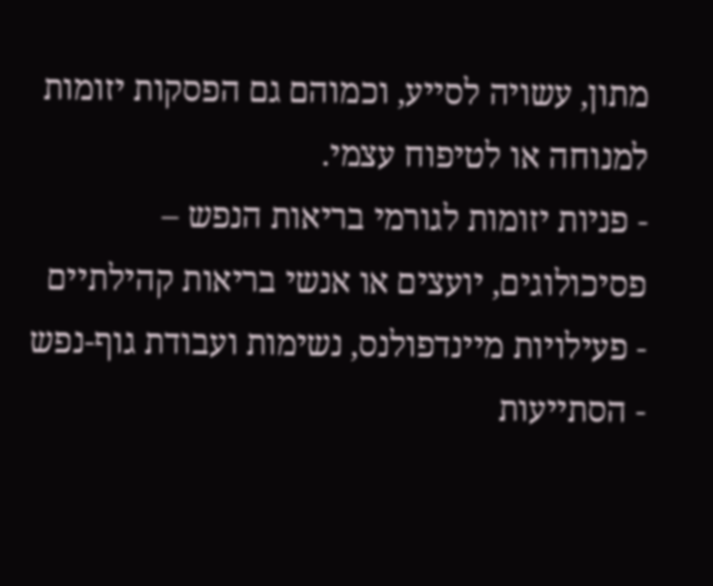מתון, עשויה לסייע, וכמוהם גם הפסקות יזומות למנוחה או לטיפוח עצמי.
- פניות יזומות לגורמי בריאות הנפש – פסיכולוגים, יועצים או אנשי בריאות קהילתיים
- פעילויות מיינדפולנס, נשימות ועבודת גוף-נפש
- הסתייעות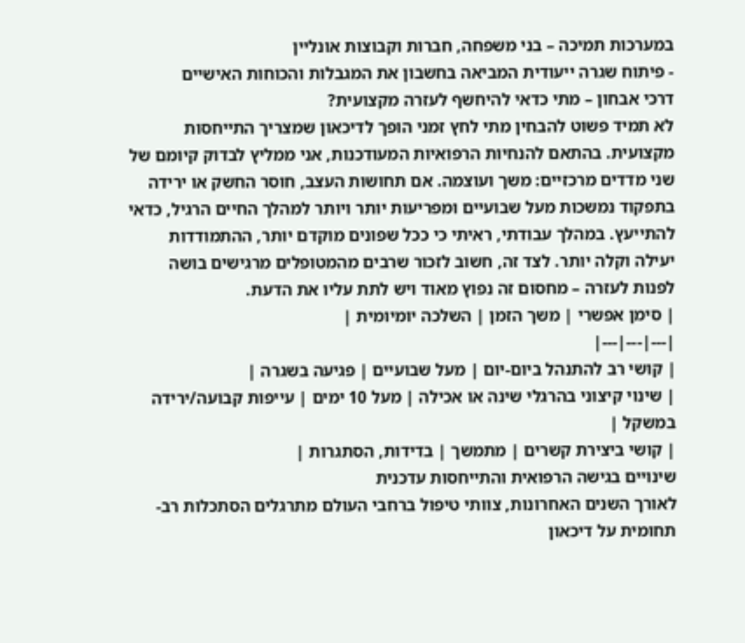במערכות תמיכה – בני משפחה, חברות וקבוצות אונליין
- פיתוח שגרה ייעודית המביאה בחשבון את המגבלות והכוחות האישיים
דרכי אבחון – מתי כדאי להיחשף לעזרה מקצועית?
לא תמיד פשוט להבחין מתי לחץ זמני הופך לדיכאון שמצריך התייחסות מקצועית. בהתאם להנחיות הרפואיות המעודכנות, אני ממליץ לבדוק קיומם של שני מדדים מרכזיים: משך ועוצמה. אם תחושות העצב, חוסר החשק או ירידה בתפקוד נמשכות מעל שבועיים ומפריעות יותר ויותר למהלך החיים הרגיל, כדאי להתייעץ. במהלך עבודתי, ראיתי כי ככל שפונים מוקדם יותר, ההתמודדות יעילה וקלה יותר. לצד זה, חשוב לזכור שרבים מהמטופלים מרגישים בושה לפנות לעזרה – מחסום זה נפוץ מאוד ויש לתת עליו את הדעת.
| סימן אפשרי | משך הזמן | השלכה יומיומית |
|---|---|---|
| קושי רב להתנהל ביום-יום | מעל שבועיים | פגיעה בשגרה |
| שינוי קיצוני בהרגלי שינה או אכילה | מעל 10 ימים | עייפות קבועה/ירידה במשקל |
| קושי ביצירת קשרים | מתמשך | בדידות, הסתגרות |
שינויים בגישה הרפואית והתייחסות עדכנית
לאורך השנים האחרונות, צוותי טיפול ברחבי העולם מתרגלים הסתכלות רב-תחומית על דיכאון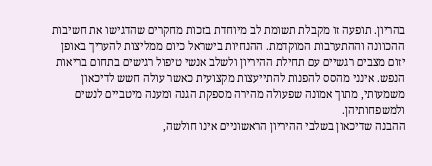בהריון. תופעה זו מקבלת תשומת לב מיוחדת בזכות מחקרים שהדגישו את חשיבות ההכוונה וההתערבות המוקדמת. ההנחיות בישראל כיום ממליצות להעריך באופן יזום מצבים רגשיים עם תחילת ההיריון ולשלב אנשי טיפול רגישים בתחום בריאות הנפש. אינני מהסס להפנות להתייעצות מקצועית כאשר עולה חשש לדיכאון משמעותי, מתוך אמונה שפעולה מהירה מספקת הגנה ומענה מיטביים לנשים ולמשפחותיהן.
ההבנה שדיכאון בשלבי ההיריון הראשוניים אינו חולשה,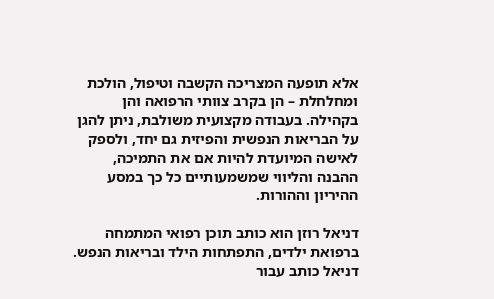אלא תופעה המצריכה הקשבה וטיפול, הולכת ומחלחלת – הן בקרב צוותי הרפואה והן בקהילה. בעבודה מקצועית משולבת, ניתן להגן על הבריאות הנפשית והפיזית גם יחד, ולספק לאישה המיועדת להיות אם את התמיכה, ההבנה והליווי שמשמעותיים כל כך במסע ההיריון וההורות.

דניאל רוזן הוא כותב תוכן רפואי המתמחה ברפואת ילדים, התפתחות הילד ובריאות הנפש. דניאל כותב עבור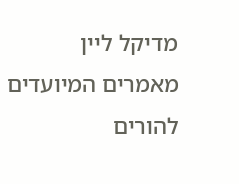מדיקל ליין מאמרים המיועדים להורים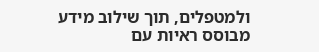ולמטפלים, תוך שילוב מידע מבוסס ראיות עם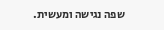שפה נגישה ומעשית.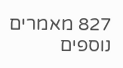827 מאמרים נוספים